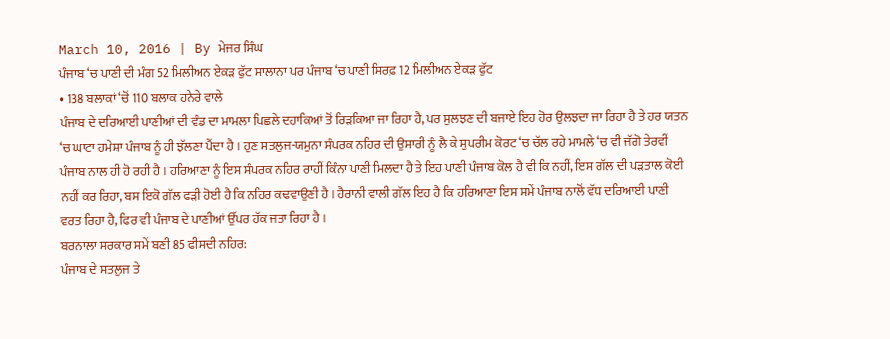March 10, 2016 | By ਮੇਜਰ ਸਿੰਘ
ਪੰਜਾਬ ‘ਚ ਪਾਣੀ ਦੀ ਮੰਗ 52 ਮਿਲੀਅਨ ਏਕੜ ਫੁੱਟ ਸਾਲਾਨਾ ਪਰ ਪੰਜਾਬ ‘ਚ ਪਾਣੀ ਸਿਰਫ਼ 12 ਮਿਲੀਅਨ ਏਕੜ ਫੁੱਟ
• 138 ਬਲਾਕਾਂ ‘ਚੋਂ 110 ਬਲਾਕ ਹਨੇਰੇ ਵਾਲੇ
ਪੰਜਾਬ ਦੇ ਦਰਿਆਈ ਪਾਣੀਆਂ ਦੀ ਵੰਡ ਦਾ ਮਾਮਲਾ ਪਿਛਲੇ ਦਹਾਕਿਆਂ ਤੋਂ ਰਿੜਕਿਆ ਜਾ ਰਿਹਾ ਹੈ, ਪਰ ਸੁਲਝਣ ਦੀ ਬਜਾਏ ਇਹ ਹੋਰ ਉਲਝਦਾ ਜਾ ਰਿਹਾ ਹੈ ਤੇ ਹਰ ਯਤਨ ‘ਚ ਘਾਟਾ ਹਮੇਸ਼ਾ ਪੰਜਾਬ ਨੂੰ ਹੀ ਝੱਲਣਾ ਪੈਂਦਾ ਹੈ । ਹੁਣ ਸਤਲੁਜ-ਯਮੁਨਾ ਸੰਪਰਕ ਨਹਿਰ ਦੀ ਉਸਾਰੀ ਨੂੰ ਲੈ ਕੇ ਸੁਪਰੀਮ ਕੋਰਟ ‘ਚ ਚੱਲ ਰਹੇ ਮਾਮਲੇ ‘ਚ ਵੀ ਜੱਗੋ ਤੇਰਵੀਂ ਪੰਜਾਬ ਨਾਲ ਹੀ ਹੋ ਰਹੀ ਹੈ । ਹਰਿਆਣਾ ਨੂੰ ਇਸ ਸੰਪਰਕ ਨਹਿਰ ਰਾਹੀਂ ਕਿੰਨਾ ਪਾਣੀ ਮਿਲਦਾ ਹੈ ਤੇ ਇਹ ਪਾਣੀ ਪੰਜਾਬ ਕੋਲ ਹੈ ਵੀ ਕਿ ਨਹੀਂ, ਇਸ ਗੱਲ ਦੀ ਪੜਤਾਲ ਕੋਈ ਨਹੀਂ ਕਰ ਰਿਹਾ, ਬਸ ਇਕੋ ਗੱਲ ਫੜੀ ਹੋਈ ਹੈ ਕਿ ਨਹਿਰ ਕਢਵਾਉਣੀ ਹੈ । ਹੈਰਾਨੀ ਵਾਲੀ ਗੱਲ ਇਹ ਹੈ ਕਿ ਹਰਿਆਣਾ ਇਸ ਸਮੇਂ ਪੰਜਾਬ ਨਾਲੋਂ ਵੱਧ ਦਰਿਆਈ ਪਾਣੀ ਵਰਤ ਰਿਹਾ ਹੈ, ਫਿਰ ਵੀ ਪੰਜਾਬ ਦੇ ਪਾਣੀਆਂ ਉੱਪਰ ਹੱਕ ਜਤਾ ਰਿਹਾ ਹੈ ।
ਬਰਨਾਲਾ ਸਰਕਾਰ ਸਮੇਂ ਬਣੀ 85 ਫੀਸਦੀ ਨਹਿਰ:
ਪੰਜਾਬ ਦੇ ਸਤਲੁਜ ਤੇ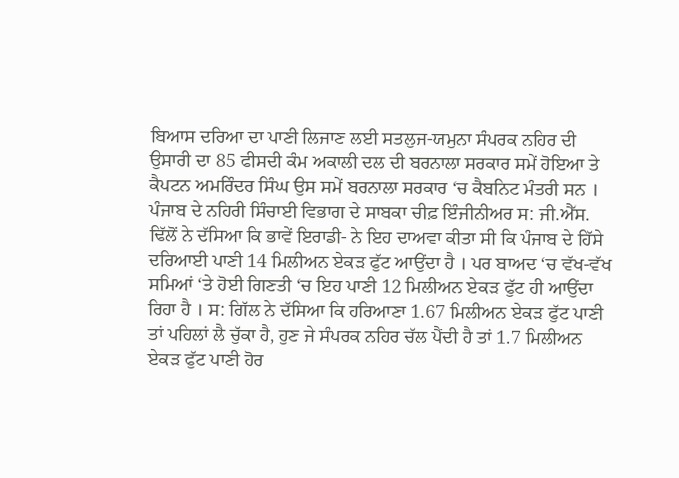ਬਿਆਸ ਦਰਿਆ ਦਾ ਪਾਣੀ ਲਿਜਾਣ ਲਈ ਸਤਲੁਜ-ਯਮੁਨਾ ਸੰਪਰਕ ਨਹਿਰ ਦੀ ਉਸਾਰੀ ਦਾ 85 ਫੀਸਦੀ ਕੰਮ ਅਕਾਲੀ ਦਲ ਦੀ ਬਰਨਾਲਾ ਸਰਕਾਰ ਸਮੇਂ ਹੋਇਆ ਤੇ ਕੈਪਟਨ ਅਮਰਿੰਦਰ ਸਿੰਘ ਉਸ ਸਮੇਂ ਬਰਨਾਲਾ ਸਰਕਾਰ ‘ਚ ਕੈਬਨਿਟ ਮੰਤਰੀ ਸਨ । ਪੰਜਾਬ ਦੇ ਨਹਿਰੀ ਸਿੰਚਾਈ ਵਿਭਾਗ ਦੇ ਸਾਬਕਾ ਚੀਫ਼ ਇੰਜੀਨੀਅਰ ਸ: ਜੀ.ਐੱਸ. ਢਿੱਲੋਂ ਨੇ ਦੱਸਿਆ ਕਿ ਭਾਵੇਂ ਇਰਾਡੀ- ਨੇ ਇਹ ਦਾਅਵਾ ਕੀਤਾ ਸੀ ਕਿ ਪੰਜਾਬ ਦੇ ਹਿੱਸੇ ਦਰਿਆਈ ਪਾਣੀ 14 ਮਿਲੀਅਨ ਏਕੜ ਫੁੱਟ ਆਉਂਦਾ ਹੈ । ਪਰ ਬਾਅਦ ‘ਚ ਵੱਖ-ਵੱਖ ਸਮਿਆਂ ‘ਤੇ ਹੋਈ ਗਿਣਤੀ ‘ਚ ਇਹ ਪਾਣੀ 12 ਮਿਲੀਅਨ ਏਕੜ ਫੁੱਟ ਹੀ ਆਉਂਦਾ ਰਿਹਾ ਹੈ । ਸ: ਗਿੱਲ ਨੇ ਦੱਸਿਆ ਕਿ ਹਰਿਆਣਾ 1.67 ਮਿਲੀਅਨ ਏਕੜ ਫੁੱਟ ਪਾਣੀ ਤਾਂ ਪਹਿਲਾਂ ਲੈ ਚੁੱਕਾ ਹੈ, ਹੁਣ ਜੇ ਸੰਪਰਕ ਨਹਿਰ ਚੱਲ ਪੈਂਦੀ ਹੈ ਤਾਂ 1.7 ਮਿਲੀਅਨ ਏਕੜ ਫੁੱਟ ਪਾਣੀ ਹੋਰ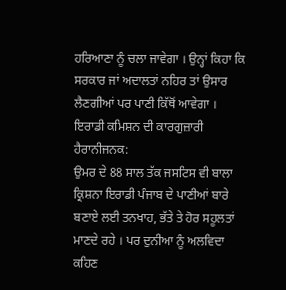ਹਰਿਆਣਾ ਨੂੰ ਚਲਾ ਜਾਵੇਗਾ । ਉਨ੍ਹਾਂ ਕਿਹਾ ਕਿ ਸਰਕਾਰ ਜਾਂ ਅਦਾਲਤਾਂ ਨਹਿਰ ਤਾਂ ਉਸਾਰ ਲੈਣਗੀਆਂ ਪਰ ਪਾਣੀ ਕਿੱਥੋਂ ਆਵੇਗਾ ।
ਇਰਾਡੀ ਕਮਿਸ਼ਨ ਦੀ ਕਾਰਗੁਜ਼ਾਰੀ ਹੈਰਾਨੀਜਨਕ:
ਉਮਰ ਦੇ 88 ਸਾਲ ਤੱਕ ਜਸਟਿਸ ਵੀ ਬਾਲਾ ਕ੍ਰਿਸ਼ਨਾ ਇਰਾਡੀ ਪੰਜਾਬ ਦੇ ਪਾਣੀਆਂ ਬਾਰੇ ਬਣਾਏ ਲਈ ਤਨਖਾਹ, ਭੱਤੇ ਤੇ ਹੋਰ ਸਹੂਲਤਾਂ ਮਾਣਦੇ ਰਹੇ । ਪਰ ਦੁਨੀਆ ਨੂੰ ਅਲਵਿਦਾ ਕਹਿਣ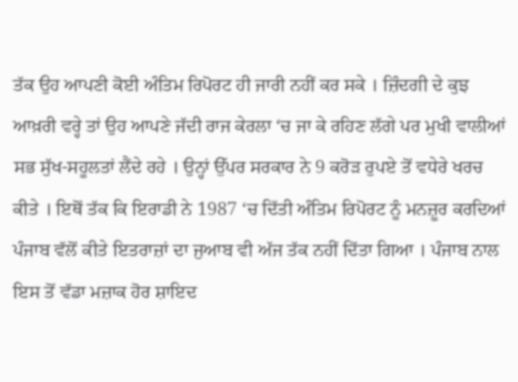ਤੱਕ ਉਹ ਆਪਣੀ ਕੋਈ ਅੰਤਿਮ ਰਿਪੋਰਟ ਹੀ ਜਾਰੀ ਨਹੀਂ ਕਰ ਸਕੇ । ਜ਼ਿੰਦਗੀ ਦੇ ਕੁਝ ਆਖ਼ਰੀ ਵਰ੍ਹੇ ਤਾਂ ਉਹ ਆਪਣੇ ਜੱਦੀ ਰਾਜ ਕੇਰਲਾ ‘ਚ ਜਾ ਕੇ ਰਹਿਣ ਲੱਗੇ ਪਰ ਮੁਖੀ ਵਾਲੀਆਂ ਸਭ ਸੁੱਖ-ਸਹੂਲਤਾਂ ਲੈਂਦੇ ਰਹੇ । ਉਨ੍ਹਾਂ ਉੱਪਰ ਸਰਕਾਰ ਨੇ 9 ਕਰੋੜ ਰੁਪਏ ਤੋਂ ਵਧੇਰੇ ਖਰਚ ਕੀਤੇ । ਇਥੋਂ ਤੱਕ ਕਿ ਇਰਾਡੀ ਨੇ 1987 ‘ਚ ਦਿੱਤੀ ਅੰਤਿਮ ਰਿਪੋਰਟ ਨੂੰ ਮਨਜ਼ੂਰ ਕਰਦਿਆਂ ਪੰਜਾਬ ਵੱਲੋਂ ਕੀਤੇ ਇਤਰਾਜ਼ਾਂ ਦਾ ਜੁਆਬ ਵੀ ਅੱਜ ਤੱਕ ਨਹੀਂ ਦਿੱਤਾ ਗਿਆ । ਪੰਜਾਬ ਨਾਲ ਇਸ ਤੋਂ ਵੱਡਾ ਮਜ਼ਾਕ ਹੋਰ ਸ਼ਾਇਦ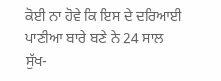ਕੋਈ ਨਾ ਹੋਵੇ ਕਿ ਇਸ ਦੇ ਦਰਿਆਈ ਪਾਣੀਆ ਬਾਰੇ ਬਣੇ ਨੇ 24 ਸਾਲ ਸੁੱਖ-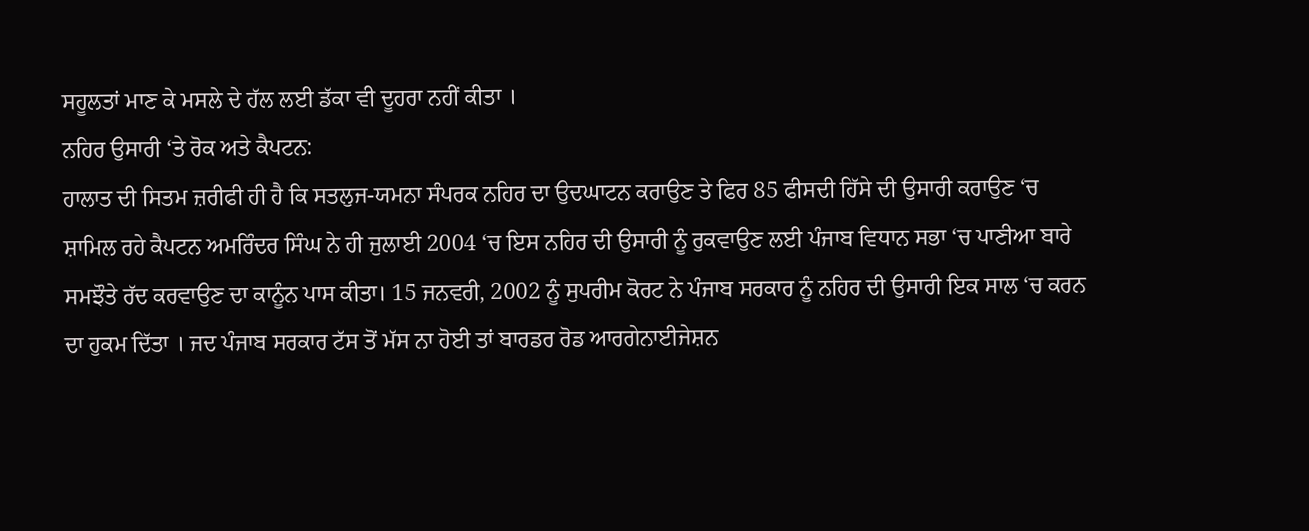ਸਹੂਲਤਾਂ ਮਾਣ ਕੇ ਮਸਲੇ ਦੇ ਹੱਲ ਲਈ ਡੱਕਾ ਵੀ ਦੂਹਰਾ ਨਹੀਂ ਕੀਤਾ ।
ਨਹਿਰ ਉਸਾਰੀ ‘ਤੇ ਰੋਕ ਅਤੇ ਕੈਪਟਨ:
ਹਾਲਾਤ ਦੀ ਸਿਤਮ ਜ਼ਰੀਫੀ ਹੀ ਹੈ ਕਿ ਸਤਲੁਜ-ਯਮਨਾ ਸੰਪਰਕ ਨਹਿਰ ਦਾ ਉਦਘਾਟਨ ਕਰਾਉਣ ਤੇ ਫਿਰ 85 ਫੀਸਦੀ ਹਿੱਸੇ ਦੀ ਉਸਾਰੀ ਕਰਾਉਣ ‘ਚ ਸ਼ਾਮਿਲ ਰਹੇ ਕੈਪਟਨ ਅਮਰਿੰਦਰ ਸਿੰਘ ਨੇ ਹੀ ਜੁਲਾਈ 2004 ‘ਚ ਇਸ ਨਹਿਰ ਦੀ ਉਸਾਰੀ ਨੂੰ ਰੁਕਵਾਉਣ ਲਈ ਪੰਜਾਬ ਵਿਧਾਨ ਸਭਾ ‘ਚ ਪਾਣੀਆ ਬਾਰੇ ਸਮਝੌਤੇ ਰੱਦ ਕਰਵਾਉਣ ਦਾ ਕਾਨੂੰਨ ਪਾਸ ਕੀਤਾ। 15 ਜਨਵਰੀ, 2002 ਨੂੰ ਸੁਪਰੀਮ ਕੋਰਟ ਨੇ ਪੰਜਾਬ ਸਰਕਾਰ ਨੂੰ ਨਹਿਰ ਦੀ ਉਸਾਰੀ ਇਕ ਸਾਲ ‘ਚ ਕਰਨ ਦਾ ਹੁਕਮ ਦਿੱਤਾ । ਜਦ ਪੰਜਾਬ ਸਰਕਾਰ ਟੱਸ ਤੋਂ ਮੱਸ ਨਾ ਹੋਈ ਤਾਂ ਬਾਰਡਰ ਰੋਡ ਆਰਗੇਨਾਈਜੇਸ਼ਨ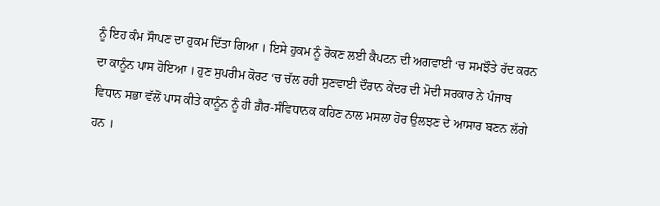ਨੂੰ ਇਹ ਕੰਮ ਸੌਾਪਣ ਦਾ ਹੁਕਮ ਦਿੱਤਾ ਗਿਆ । ਇਸੇ ਹੁਕਮ ਨੂੰ ਰੋਕਣ ਲਈ ਕੈਪਟਨ ਦੀ ਅਗਵਾਈ ‘ਚ ਸਮਝੌਤੇ ਰੱਦ ਕਰਨ ਦਾ ਕਾਨੂੰਨ ਪਾਸ ਹੋਇਆ । ਹੁਣ ਸੁਪਰੀਮ ਕੋਰਟ ‘ਚ ਚੱਲ ਰਹੀ ਸੁਣਵਾਈ ਦੌਰਾਨ ਕੇਂਦਰ ਦੀ ਮੋਦੀ ਸਰਕਾਰ ਨੇ ਪੰਜਾਬ ਵਿਧਾਨ ਸਭਾ ਵੱਲੋਂ ਪਾਸ ਕੀਤੇ ਕਾਨੂੰਨ ਨੂੰ ਹੀ ਗ਼ੈਰ-ਸੰਵਿਧਾਨਕ ਕਹਿਣ ਨਾਲ ਮਸਲਾ ਹੋਰ ਉਲਝਣ ਦੇ ਆਸਾਰ ਬਣਨ ਲੱਗੇ ਹਨ ।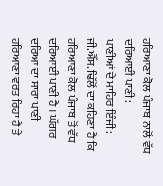ਹਰਿਆਣਾ ਕੋਲ ਪੰਜਾਬ ਨਾਲੋਂ ਵੱਧ ਦਰਿਆਈ ਪਾਣੀ:
ਪਾਣੀਆਂ ਦੇ ਮਾਹਿਰ ਇੰਜੀ: ਜੀ.ਐੱਸ. ਢਿੱਲੋਂ ਦਾ ਕਹਿਣਾ ਹੈ ਕਿ ਹਰਿਆਣਾ ਕੋਲ ਪੰਜਾਬ ਤੋਂ ਵੱਧ ਦਰਿਆਈ ਪਾਣੀ ਹੈ । ਘੱਗਰ ਦਰਿਆ ਦਾ ਸਾਰਾ ਪਾਣੀ ਹਰਿਆਣਾ ਵਰਤ ਰਿਹਾ ਹੈ ਤੇ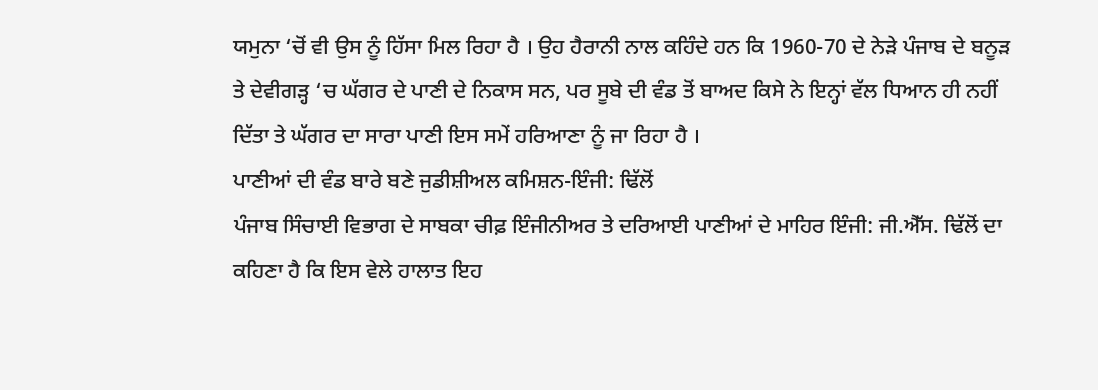ਯਮੁਨਾ ‘ਚੋਂ ਵੀ ਉਸ ਨੂੰ ਹਿੱਸਾ ਮਿਲ ਰਿਹਾ ਹੈ । ਉਹ ਹੈਰਾਨੀ ਨਾਲ ਕਹਿੰਦੇ ਹਨ ਕਿ 1960-70 ਦੇ ਨੇੜੇ ਪੰਜਾਬ ਦੇ ਬਨੂੜ ਤੇ ਦੇਵੀਗੜ੍ਹ ‘ਚ ਘੱਗਰ ਦੇ ਪਾਣੀ ਦੇ ਨਿਕਾਸ ਸਨ, ਪਰ ਸੂਬੇ ਦੀ ਵੰਡ ਤੋਂ ਬਾਅਦ ਕਿਸੇ ਨੇ ਇਨ੍ਹਾਂ ਵੱਲ ਧਿਆਨ ਹੀ ਨਹੀਂ ਦਿੱਤਾ ਤੇ ਘੱਗਰ ਦਾ ਸਾਰਾ ਪਾਣੀ ਇਸ ਸਮੇਂ ਹਰਿਆਣਾ ਨੂੰ ਜਾ ਰਿਹਾ ਹੈ ।
ਪਾਣੀਆਂ ਦੀ ਵੰਡ ਬਾਰੇ ਬਣੇ ਜੁਡੀਸ਼ੀਅਲ ਕਮਿਸ਼ਨ-ਇੰਜੀ: ਢਿੱਲੋਂ
ਪੰਜਾਬ ਸਿੰਚਾਈ ਵਿਭਾਗ ਦੇ ਸਾਬਕਾ ਚੀਫ਼ ਇੰਜੀਨੀਅਰ ਤੇ ਦਰਿਆਈ ਪਾਣੀਆਂ ਦੇ ਮਾਹਿਰ ਇੰਜੀ: ਜੀ.ਐੱਸ. ਢਿੱਲੋਂ ਦਾ ਕਹਿਣਾ ਹੈ ਕਿ ਇਸ ਵੇਲੇ ਹਾਲਾਤ ਇਹ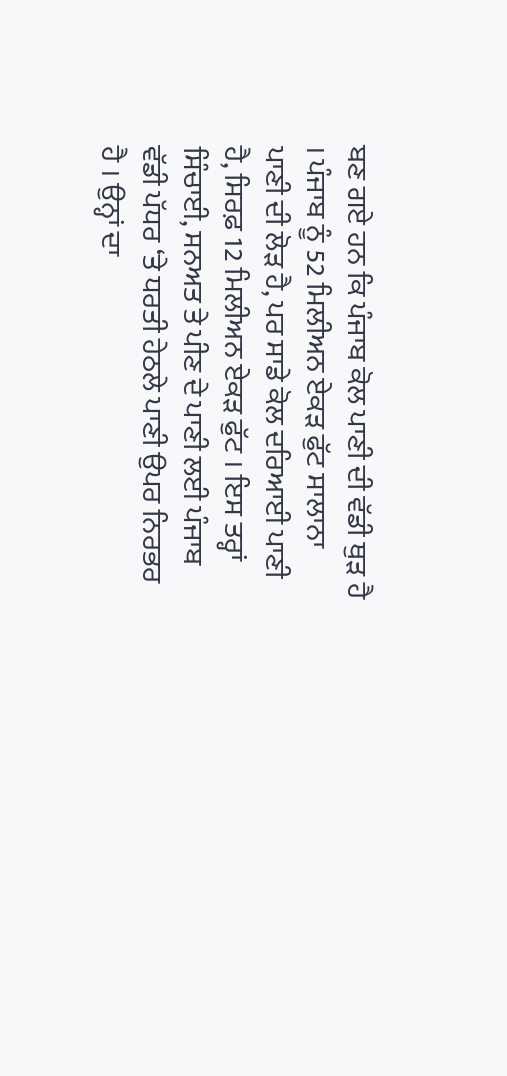ਬਣ ਗਏ ਹਨ ਕਿ ਪੰਜਾਬ ਕੋਲ ਪਾਣੀ ਦੀ ਵੱਡੀ ਥੁੜ ਹੈ । ਪੰਜਾਬ ਨੂੰ 52 ਮਿਲੀਅਨ ਏਕੜ ਫੁੱਟ ਸਾਲਾਨਾ ਪਾਣੀ ਦੀ ਲੋੜ ਹੈ, ਪਰ ਸਾਡੇ ਕੋਲ ਦਰਿਆਈ ਪਾਣੀ ਹੈ, ਸਿਰਫ਼ 12 ਮਿਲੀਅਨ ਏਕੜ ਫੁੱਟ । ਇਸ ਤਰ੍ਹਾਂ ਸਿੰਚਾਈ, ਸਨਅਤ ਤੇ ਪੀਣ ਦੇ ਪਾਣੀ ਲਈ ਪੰਜਾਬ ਵੱਡੀ ਪੱਧਰ ‘ਤੇ ਧਰਤੀ ਹੇਠਲੇ ਪਾਣੀ ਉਪਰ ਨਿਰਭਰ ਹੈ । ਉਨ੍ਹਾਂ ਦਾ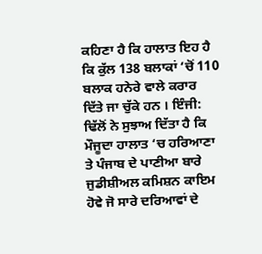ਕਹਿਣਾ ਹੈ ਕਿ ਹਾਲਾਤ ਇਹ ਹੈ ਕਿ ਕੁੱਲ 138 ਬਲਾਕਾਂ ‘ਚੋਂ 110 ਬਲਾਕ ਹਨੇਰੇ ਵਾਲੇ ਕਰਾਰ ਦਿੱਤੇ ਜਾ ਚੁੱਕੇ ਹਨ । ਇੰਜੀ: ਢਿੱਲੋਂ ਨੇ ਸੁਝਾਅ ਦਿੱਤਾ ਹੈ ਕਿ ਮੌਜੂਦਾ ਹਾਲਾਤ ‘ਚ ਹਰਿਆਣਾ ਤੇ ਪੰਜਾਬ ਦੇ ਪਾਣੀਆ ਬਾਰੇ ਜੁਡੀਸ਼ੀਅਲ ਕਮਿਸ਼ਨ ਕਾਇਮ ਹੋਵੇ ਜੋ ਸਾਰੇ ਦਰਿਆਵਾਂ ਦੇ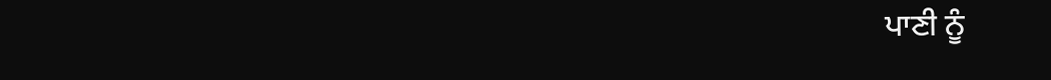ਪਾਣੀ ਨੂੰ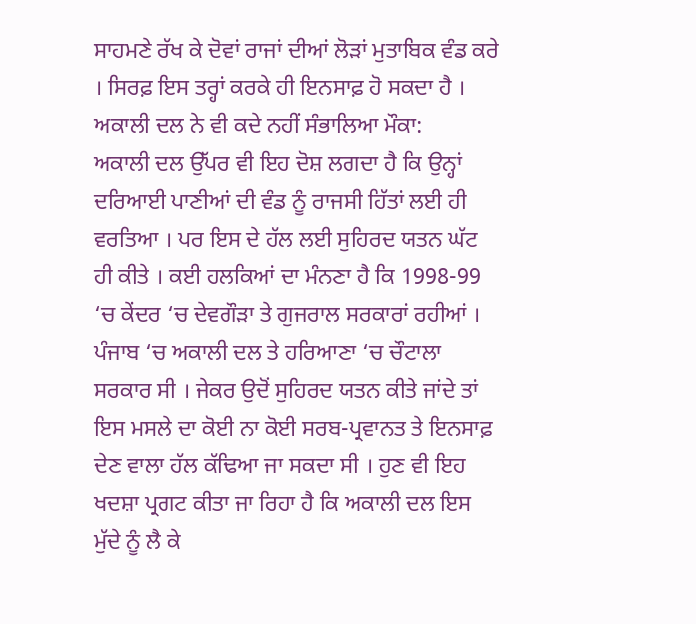ਸਾਹਮਣੇ ਰੱਖ ਕੇ ਦੋਵਾਂ ਰਾਜਾਂ ਦੀਆਂ ਲੋੜਾਂ ਮੁਤਾਬਿਕ ਵੰਡ ਕਰੇ । ਸਿਰਫ਼ ਇਸ ਤਰ੍ਹਾਂ ਕਰਕੇ ਹੀ ਇਨਸਾਫ਼ ਹੋ ਸਕਦਾ ਹੈ ।
ਅਕਾਲੀ ਦਲ ਨੇ ਵੀ ਕਦੇ ਨਹੀਂ ਸੰਭਾਲਿਆ ਮੌਕਾ:
ਅਕਾਲੀ ਦਲ ਉੱਪਰ ਵੀ ਇਹ ਦੋਸ਼ ਲਗਦਾ ਹੈ ਕਿ ਉਨ੍ਹਾਂ ਦਰਿਆਈ ਪਾਣੀਆਂ ਦੀ ਵੰਡ ਨੂੰ ਰਾਜਸੀ ਹਿੱਤਾਂ ਲਈ ਹੀ ਵਰਤਿਆ । ਪਰ ਇਸ ਦੇ ਹੱਲ ਲਈ ਸੁਹਿਰਦ ਯਤਨ ਘੱਟ ਹੀ ਕੀਤੇ । ਕਈ ਹਲਕਿਆਂ ਦਾ ਮੰਨਣਾ ਹੈ ਕਿ 1998-99 ‘ਚ ਕੇਂਦਰ ‘ਚ ਦੇਵਗੌੜਾ ਤੇ ਗੁਜਰਾਲ ਸਰਕਾਰਾਂ ਰਹੀਆਂ । ਪੰਜਾਬ ‘ਚ ਅਕਾਲੀ ਦਲ ਤੇ ਹਰਿਆਣਾ ‘ਚ ਚੌਟਾਲਾ ਸਰਕਾਰ ਸੀ । ਜੇਕਰ ਉਦੋਂ ਸੁਹਿਰਦ ਯਤਨ ਕੀਤੇ ਜਾਂਦੇ ਤਾਂ ਇਸ ਮਸਲੇ ਦਾ ਕੋਈ ਨਾ ਕੋਈ ਸਰਬ-ਪ੍ਰਵਾਨਤ ਤੇ ਇਨਸਾਫ਼ ਦੇਣ ਵਾਲਾ ਹੱਲ ਕੱਢਿਆ ਜਾ ਸਕਦਾ ਸੀ । ਹੁਣ ਵੀ ਇਹ ਖਦਸ਼ਾ ਪ੍ਰਗਟ ਕੀਤਾ ਜਾ ਰਿਹਾ ਹੈ ਕਿ ਅਕਾਲੀ ਦਲ ਇਸ ਮੁੱਦੇ ਨੂੰ ਲੈ ਕੇ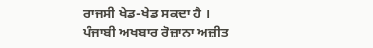ਰਾਜਸੀ ਖੇਡ-ਖੇਡ ਸਕਦਾ ਹੈ ।
ਪੰਜਾਬੀ ਅਖਬਾਰ ਰੋਜ਼ਾਨਾ ਅਜ਼ੀਤ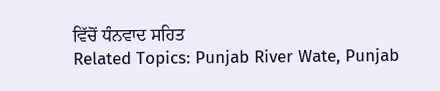ਵਿੱਚੋਂ ਧੰਨਵਾਦ ਸਹਿਤ
Related Topics: Punjab River Wate, Punjab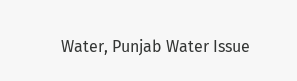Water, Punjab Water Issue